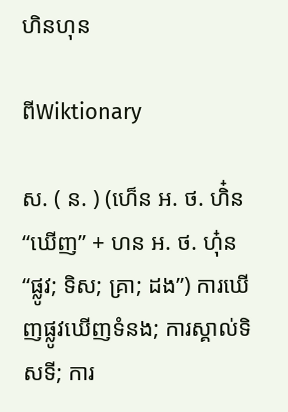ហិនហុន

ពីWiktionary

ស. ( ន. ) (ហេ៏ន អ. ថ. ហិ៎ន “ឃើញ” + ហន អ. ថ. ហុ៎ន “ផ្លូវ; ទិស; គ្រា; ដង”) ការឃើញផ្លូវឃើញទំនង; ការស្គាល់ទិសទី; ការ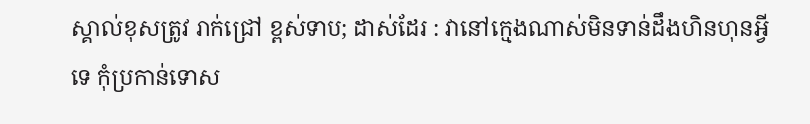ស្គាល់ខុសត្រូវ រាក់ជ្រៅ ខ្ពស់ទាប; ដាស់ដែរ : វានៅក្មេងណាស់មិនទាន់ដឹងហិនហុនអ្វីទេ កុំប្រកាន់ទោស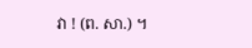វា ! (ព. សា.) ។